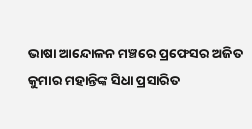ଭାଷା ଆନ୍ଦୋଳନ ମଞ୍ଚରେ ପ୍ରଫେସର ଅଜିତ କୁମାର ମହାନ୍ତିଙ୍କ ସିଧା ପ୍ରସାରିତ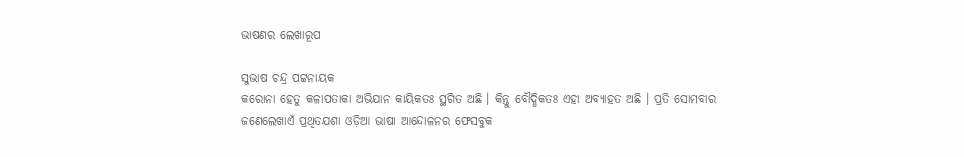ଭାଷଣର ଲେଖାରୂପ

ସୁଭାଷ ଚନ୍ଦ୍ର ପଟ୍ଟନାୟକ
କରୋନା ହେତୁ କଳାପତାକା ଅଭିଯାନ କାୟିକତଃ ସ୍ଥଗିତ ଅଛି । କିନ୍ତୁ ବୌଦ୍ଧିକତଃ ଏହା ଅବ୍ୟାହତ ଅଛି । ପ୍ରତି ସୋମବାର ଜଣେଲେଖାଏଁ ପ୍ରଥିତଯଶା ଓଡ଼ିଆ ଭାଷା ଆନ୍ଦୋଳନର ଫେସବୁକ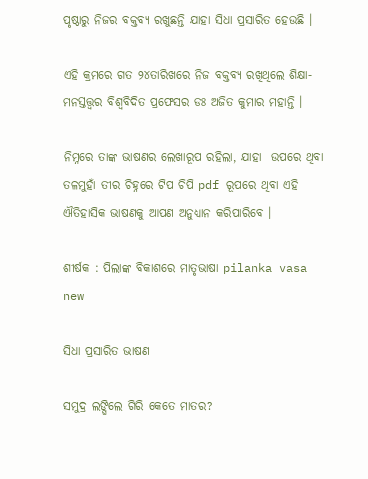ପୃଷ୍ଠାରୁ ନିଜର ବକ୍ତବ୍ୟ ରଖୁଛନ୍ତି ଯାହା ସିଧା ପ୍ରସାରିତ ହେଉଛି ।

ଏହି କ୍ରମରେ ଗତ ୨୪ତାରିଖରେ ନିଜ ବକ୍ତବ୍ୟ ରଖିଥିଲେ ଶିକ୍ଷା-ମନସ୍ତତ୍ତ୍ଵର ବିଶ୍ଵବିଦିତ ପ୍ରଫେସର ଡଃ ଅଜିତ କୁମାର ମହାନ୍ତି ।

ନିମ୍ନରେ ତାଙ୍କ ଭାଷଣର ଲେଖାରୂପ ରହିଲା, ଯାହା  ଉପରେ ଥିବା ତଳମୁହାଁ ତୀର ଚିହ୍ନରେ ଟିପ ଚିପି pdf ରୂପରେ ଥିବା ଏହି ଐତିହାସିକ ଭାଷଣକୁ ଆପଣ ଅନୁଧ୍ୟାନ କରିପାରିବେ ।

ଶୀର୍ଷକ : ପିଲାଙ୍କ ବିକାଶରେ ମାତୃଭାଷା pilanka vasa new

ସିଧା ପ୍ରସାରିତ ଭାଷଣ

ସମୁଦ୍ର ଲଙ୍ଘିଲେ ଗିରି କେତେ ମାତର?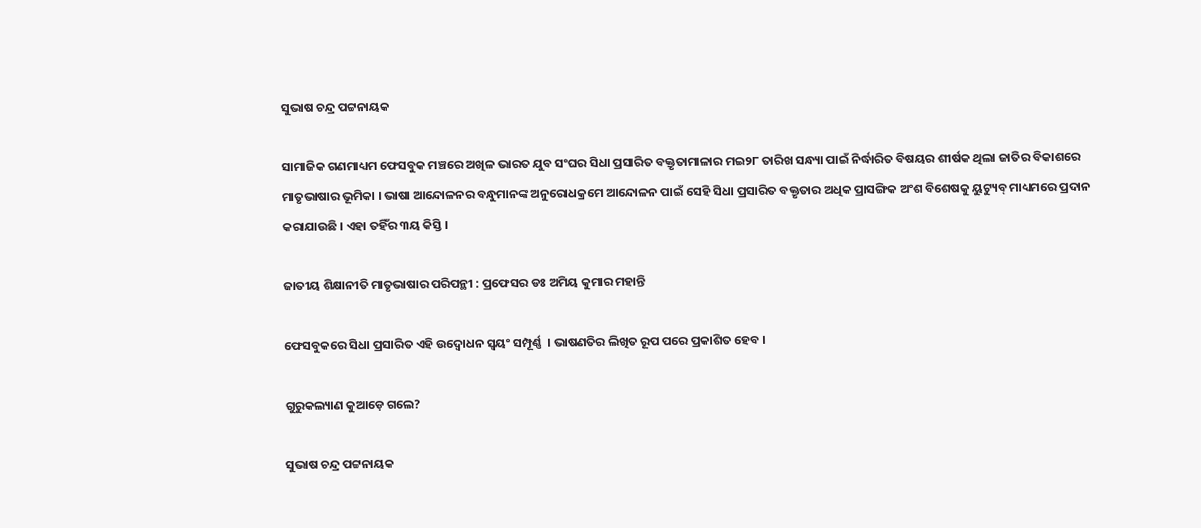ସୁଭାଷ ଚନ୍ଦ୍ର ପଟ୍ଟନାୟକ

ସାମାଜିକ ଗଣମାଧ୍ୟମ ଫେସବୁକ ମଞ୍ଚରେ ଅଖିଳ ଭାରତ ଯୁବ ସଂଘର ସିଧା ପ୍ରସାରିତ ବକ୍ତୃତାମାଳାର ମଇ୨୮ ତାରିଖ ସନ୍ଧ୍ୟା ପାଇଁ ନିର୍ଦ୍ଧାରିତ ବିଷୟର ଶୀର୍ଷକ ଥିଲା ଜାତିର ବିକାଶରେ ମାତୃଭାଷାର ଭୂମିକା । ଭାଷା ଆନ୍ଦୋଳନର ବନ୍ଧୁମାନଙ୍କ ଅନୁରୋଧକ୍ରମେ ଆନ୍ଦୋଳନ ପାଇଁ ସେହି ସିଧା ପ୍ରସାରିତ ବକ୍ତୃତାର ଅଧିକ ପ୍ରାସଙ୍ଗିକ ଅଂଶ ବିଶେଷକୁ ୟୁଟ୍ୟୁବ୍ ମାଧ୍ୟମରେ ପ୍ରଦାନ କରାଯାଉଛି । ଏହା ତହିଁର ୩ୟ କିସ୍ତି ।

ଜାତୀୟ ଶିକ୍ଷାନୀତି ମାତୃଭାଷାର ପରିପନ୍ଥୀ : ପ୍ରଫେସର ଡଃ ଅମିୟ କୁମାର ମହାନ୍ତି

ଫେସବୁକରେ ସିଧା ପ୍ରସାରିତ ଏହି ଉଦ୍ବୋଧନ ସ୍ଵୟଂ ସମ୍ପୂର୍ଣ୍ଣ  । ଭାଷଣତିର ଲିଖିତ ରୂପ ପରେ ପ୍ରକାଶିତ ହେବ ।

ଗୁରୁକଲ୍ୟାଣ କୁଆଡ଼େ ଗଲେ?

ସୁଭାଷ ଚନ୍ଦ୍ର ପଟ୍ଟନାୟକ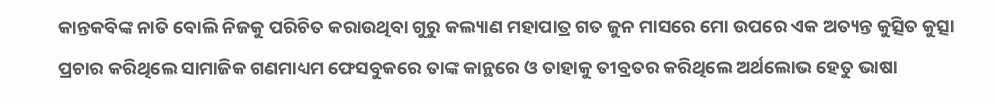କାନ୍ତକବିଙ୍କ ନାତି ବୋଲି ନିଜକୁ ପରିଚିତ କରାଉଥିବା ଗୁରୁ କଲ୍ୟାଣ ମହାପାତ୍ର ଗତ ଜୁନ ମାସରେ ମୋ ଉପରେ ଏକ ଅତ୍ୟନ୍ତ କୁତ୍ସିତ କୁତ୍ସା ପ୍ରଚାର କରିଥିଲେ ସାମାଜିକ ଗଣମାଧ୍ୟମ ଫେସବୁକରେ ତାଙ୍କ କାନ୍ଥରେ ଓ ତାହାକୁ ତୀବ୍ରତର କରିଥିଲେ ଅର୍ଥଲୋଭ ହେତୁ ଭାଷା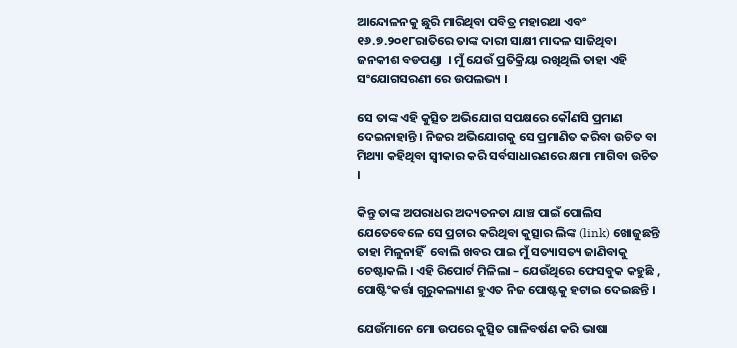ଆନ୍ଦୋଳନକୁ ଛୁରି ମାରିଥିବା ପବିତ୍ର ମହାରଥା ଏବଂ ୧୬.୭.୨୦୧୮ରାତିରେ ତାଙ୍କ ଦାରୀ ସାକ୍ଷୀ ମାଦଳ ସାଜିଥିବା ଜନକୀଶ ବଡପଣ୍ଡା  । ମୁଁ ଯେଉଁ ପ୍ରତିକ୍ରିୟା ରଖିଥିଲି ତାହା ଏହି  ସଂଯୋଗସରଣୀ ରେ ଉପଲଭ୍ୟ ।

ସେ ତାଙ୍କ ଏହି କୁତ୍ସିତ ଅଭିଯୋଗ ସପକ୍ଷରେ କୌଣସି ପ୍ରମାଣ ଦେଇନାହାନ୍ତି । ନିଜର ଅଭିଯୋଗକୁ ସେ ପ୍ରମାଣିତ କରିବା ଉଚିତ ବା ମିଥ୍ୟା କହିଥିବା ସ୍ଵୀକାର କରି ସର୍ବସାଧାରଣରେ କ୍ଷମା ମାଗିବା ଉଚିତ ।

କିନ୍ତୁ ତାଙ୍କ ଅପରାଧର ଅଦ୍ୟତନତା ଯାଞ୍ଚ ପାଇଁ ପୋଲିସ ଯେତେବେଳେ ସେ ପ୍ରଚାର କରିଥିବା କୁତ୍ସାର ଲିଙ୍କ (link) ଖୋଜୁଛନ୍ତି ତାହା ମିଳୁନାହିଁ  ବୋଲି ଖବର ପାଇ ମୁଁ ସତ୍ୟାସତ୍ୟ ଜାଣିବାକୁ ଚେଷ୍ଟାକଲି । ଏହି ରିପୋର୍ଟ ମିଳିଲା – ଯେଉଁଥିରେ ଫେସବୁକ କହୁଛି , ପୋଷ୍ଟିଂକର୍ତ୍ତା ଗୁରୁକଲ୍ୟାଣ ହୁଏତ ନିଜ ପୋଷ୍ଟକୁ ହଟାଇ ଦେଇଛନ୍ତି ।

ଯେଉଁମାନେ ମୋ ଉପରେ କୁତ୍ସିତ ଗାଳିବର୍ଷଣ କରି ଭାଷା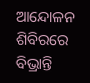ଆନ୍ଦୋଳନ ଶିବିରରେ ବିଭ୍ରାନ୍ତି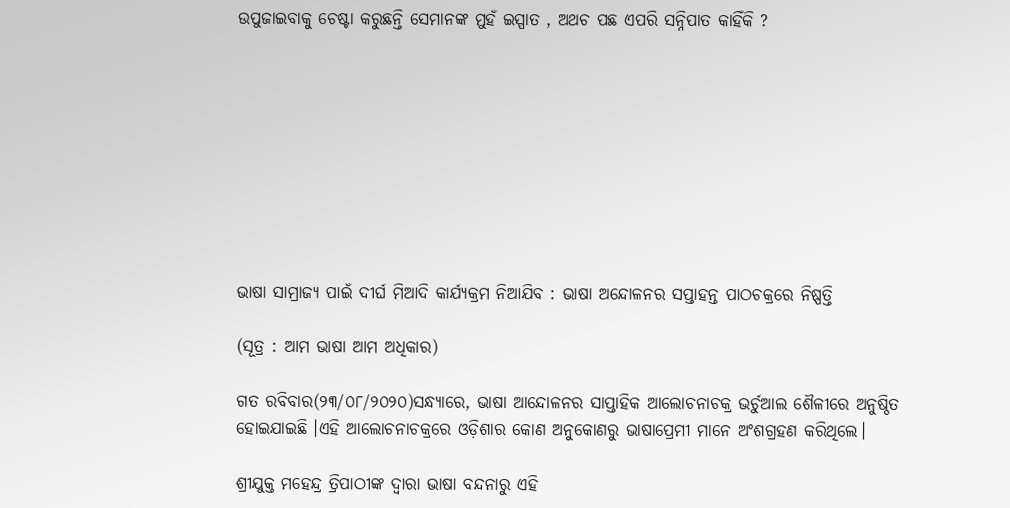ଉପୁଜାଇବାକୁ ଚେଷ୍ଟା କରୁଛନ୍ତି ସେମାନଙ୍କ ମୁହଁ ଇସ୍ପାତ , ଅଥଚ ପଛ ଏପରି ସନ୍ନିପାତ କାହିଁକି ?









ଭାଷା ସାମ୍ରାଜ୍ୟ ପାଇଁ ଦୀର୍ଘ ମିଆଦି କାର୍ଯ୍ୟକ୍ରମ ନିଆଯିବ : ଭାଷା ଅନ୍ଦୋଳନର ସପ୍ତାହନ୍ତ ପାଠଚକ୍ରରେ ନିଷ୍ପତ୍ତି

(ସୂତ୍ର : ଆମ ଭାଷା ଆମ ଅଧିକାର)

ଗତ ରବିବାର(୨୩/୦୮/୨୦୨୦)ସନ୍ଧ୍ୟାରେ, ଭାଷା ଆନ୍ଦୋଳନର ସାପ୍ତାହିକ ଆଲୋଚନାଚକ୍ର ଭର୍ଚୁଆଲ ଶୈଳୀରେ ଅନୁଷ୍ଠିତ ହୋଇଯାଇଛି ।ଏହି ଆଲୋଚନାଚକ୍ରରେ ଓଡ଼ିଶାର କୋଣ ଅନୁକୋଣରୁ ଭାଷାପ୍ରେମୀ ମାନେ ଅଂଶଗ୍ରହଣ କରିଥିଲେ।

ଶ୍ରୀଯୁକ୍ତ ମହେନ୍ଦ୍ର ତ୍ରିପାଠୀଙ୍କ ଦ୍ୱାରା ଭାଷା ବନ୍ଦନାରୁ ଏହି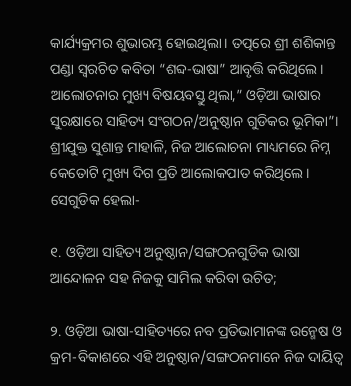କାର୍ଯ୍ୟକ୍ରମର ଶୁଭାରମ୍ଭ ହୋଇଥିଲା। ତତ୍ପରେ ଶ୍ରୀ ଶଶିକାନ୍ତ ପଣ୍ଡା ସ୍ୱରଚିତ କବିତା “ଶବ୍ଦ-ଭାଷା” ଆବୃତ୍ତି କରିଥିଲେ। ଆଲୋଚନାର ମୁଖ୍ୟ ବିଷୟବସ୍ତୁ ଥିଲା,” ଓଡ଼ିଆ ଭାଷାର ସୁରକ୍ଷାରେ ସାହିତ୍ୟ ସଂଗଠନ/ଅନୁଷ୍ଠାନ ଗୁଡିକର ଭୂମିକା”। ଶ୍ରୀଯୁକ୍ତ ସୁଶାନ୍ତ ମାହାଳି, ନିଜ ଆଲୋଚନା ମାଧ୍ୟମରେ ନିମ୍ନ କେତୋଟି ମୁଖ୍ୟ ଦିଗ ପ୍ରତି ଆଲୋକପାତ କରିଥିଲେ। ସେଗୁଡିକ ହେଲା-

୧. ଓଡ଼ିଆ ସାହିତ୍ୟ ଅନୁଷ୍ଠାନ/ସଙ୍ଗଠନଗୁଡିକ ଭାଷା ଆନ୍ଦୋଳନ ସହ ନିଜକୁ ସାମିଲ କରିବା ଉଚିତ;

୨. ଓଡ଼ିଆ ଭାଷା-ସାହିତ୍ୟରେ ନବ ପ୍ରତିଭାମାନଙ୍କ ଉନ୍ମେଷ ଓ କ୍ରମ-ବିକାଶରେ ଏହି ଅନୁଷ୍ଠାନ/ସଙ୍ଗଠନମାନେ ନିଜ ଦାୟିତ୍ୱ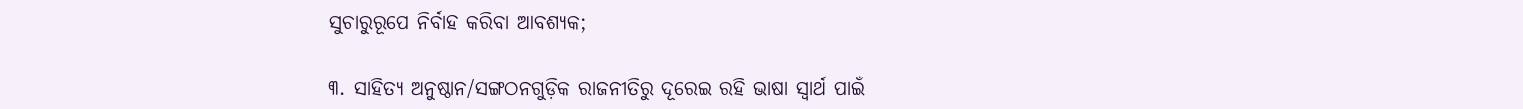ସୁଚାରୁରୂପେ ନିର୍ବାହ କରିବା ଆବଶ୍ୟକ;

୩. ସାହିତ୍ୟ ଅନୁଷ୍ଠାନ/ସଙ୍ଗଠନଗୁଡ଼ିକ ରାଜନୀତିରୁ ଦୂରେଇ ରହି ଭାଷା ସ୍ୱାର୍ଥ ପାଇଁ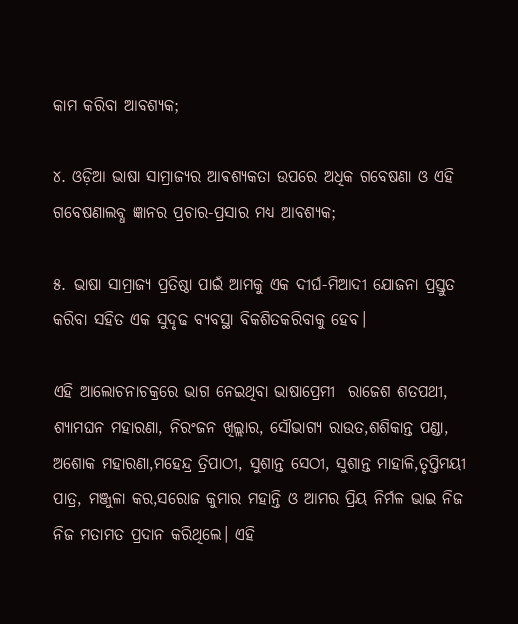କାମ କରିବା ଆବଶ୍ୟକ;

୪. ଓଡ଼ିଆ ଭାଷା ସାମ୍ରାଜ୍ୟର ଆଵଶ୍ୟକତା ଉପରେ ଅଧିକ ଗବେଷଣା ଓ ଏହି ଗବେଷଣାଲବ୍ଧ ଜ୍ଞାନର ପ୍ରଚାର-ପ୍ରସାର ମଧ୍ୟ ଆବଶ୍ୟକ;

୫. ଭାଷା ସାମ୍ରାଜ୍ୟ ପ୍ରତିଷ୍ଠା ପାଇଁ ଆମକୁ ଏକ ଦୀର୍ଘ-ମିଆଦୀ ଯୋଜନା ପ୍ରସ୍ତୁତ କରିବା ସହିତ ଏକ ସୁଦୃଢ ବ୍ୟବସ୍ଥା ବିକଶିତକରିବାକୁ ହେବ।

ଏହି ଆଲୋଚନାଚକ୍ରରେ ଭାଗ ନେଇଥିବା ଭାଷାପ୍ରେମୀ  ରାଜେଶ ଶତପଥୀ, ଶ୍ୟାମଘନ ମହାରଣା, ନିରଂଜନ ଖିଲ୍ଲାର, ସୌଭାଗ୍ୟ ରାଉତ,ଶଶିକାନ୍ତ ପଣ୍ଡା, ଅଶୋକ ମହାରଣା,ମହେନ୍ଦ୍ର ତ୍ରିପାଠୀ, ସୁଶାନ୍ତ ସେଠୀ, ସୁଶାନ୍ତ ମାହାଳି,ତୃପ୍ତିମୟୀ ପାତ୍ର, ମଞ୍ଜୁଳା କର,ସରୋଜ କୁମାର ମହାନ୍ତି ଓ ଆମର ପ୍ରିୟ ନିର୍ମଳ ଭାଇ ନିଜ ନିଜ ମତାମତ ପ୍ରଦାନ କରିଥିଲେ। ଏହି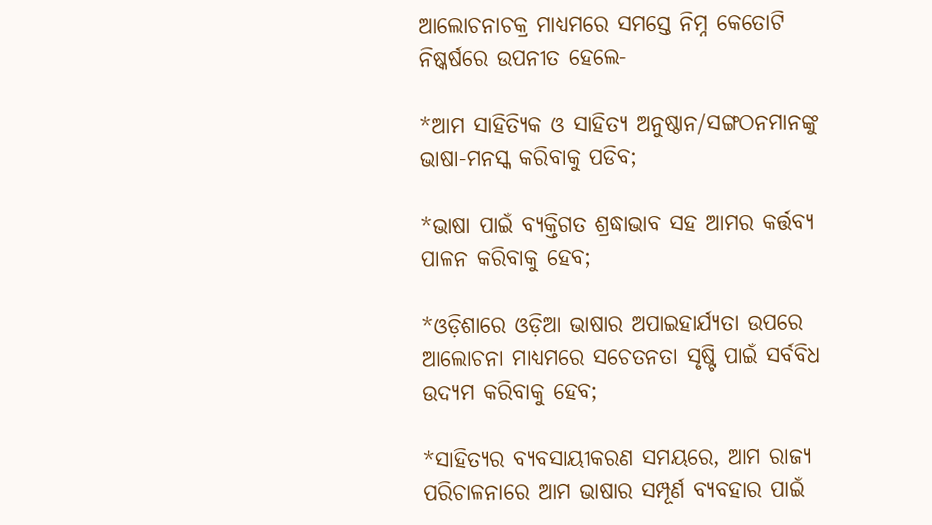ଆଲୋଚନାଚକ୍ର ମାଧ୍ୟମରେ ସମସ୍ତେ ନିମ୍ନ କେତୋଟି ନିଷ୍କର୍ଷରେ ଉପନୀତ ହେଲେ-

*ଆମ ସାହିତ୍ୟିକ ଓ ସାହିତ୍ୟ ଅନୁଷ୍ଠାନ/ସଙ୍ଗଠନମାନଙ୍କୁ ଭାଷା-ମନସ୍କ କରିବାକୁ ପଡିବ;

*ଭାଷା ପାଇଁ ବ୍ୟକ୍ତିଗତ ଶ୍ରଦ୍ଧାଭାବ ସହ ଆମର କର୍ତ୍ତବ୍ୟ ପାଳନ କରିବାକୁ ହେବ;

*ଓଡ଼ିଶାରେ ଓଡ଼ିଆ ଭାଷାର ଅପାଇହାର୍ଯ୍ୟତା ଉପରେ ଆଲୋଚନା ମାଧ୍ୟମରେ ସଚେତନତା ସୃଷ୍ଟି ପାଇଁ ସର୍ବବିଧ ଉଦ୍ୟମ କରିବାକୁ ହେବ;

*ସାହିତ୍ୟର ବ୍ୟବସାୟୀକରଣ ସମୟରେ, ଆମ ରାଜ୍ୟ ପରିଚାଳନାରେ ଆମ ଭାଷାର ସମ୍ପୂର୍ଣ ବ୍ୟବହାର ପାଇଁ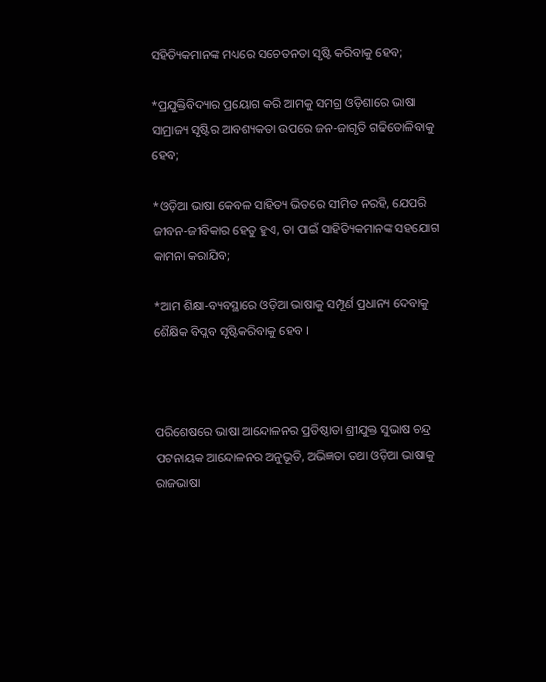ସହିତ୍ୟିକମାନଙ୍କ ମଧ୍ୟରେ ସଚେତନତା ସୃଷ୍ଟି କରିବାକୁ ହେବ;

*ପ୍ରଯୁକ୍ତିବିଦ୍ୟାର ପ୍ରୟୋଗ କରି ଆମକୁ ସମଗ୍ର ଓଡ଼ିଶାରେ ଭାଷା ସାମ୍ରାଜ୍ୟ ସୃଷ୍ଟିର ଆବଶ୍ୟକତା ଉପରେ ଜନ-ଜାଗୃତି ଗଢିତୋଳିବାକୁ ହେବ;

*ଓଡ଼ିଆ ଭାଷା କେବଳ ସାହିତ୍ୟ ଭିତରେ ସୀମିତ ନରହି, ଯେପରି ଜୀବନ-ଜୀବିକାର ହେତୁ ହୁଏ, ତା ପାଇଁ ସାହିତ୍ୟିକମାନଙ୍କ ସହଯୋଗ କାମନା କରାଯିବ;

*ଆମ ଶିକ୍ଷା-ବ୍ୟବସ୍ଥାରେ ଓଡ଼ିଆ ଭାଷାକୁ ସମ୍ପୂର୍ଣ ପ୍ରଧାନ୍ୟ ଦେବାକୁ ଶୈକ୍ଷିକ ବିପ୍ଲବ ସୃଷ୍ଟିକରିବାକୁ ହେବ ।



ପରିଶେଷରେ ଭାଷା ଆନ୍ଦୋଳନର ପ୍ରତିଷ୍ଠାତା ଶ୍ରୀଯୁକ୍ତ ସୁଭାଷ ଚନ୍ଦ୍ର ପଟନାୟକ ଆନ୍ଦୋଳନର ଅନୁଭୂତି, ଅଭିଜ୍ଞତା ତଥା ଓଡ଼ିଆ ଭାଷାକୁ ରାଜଭାଷା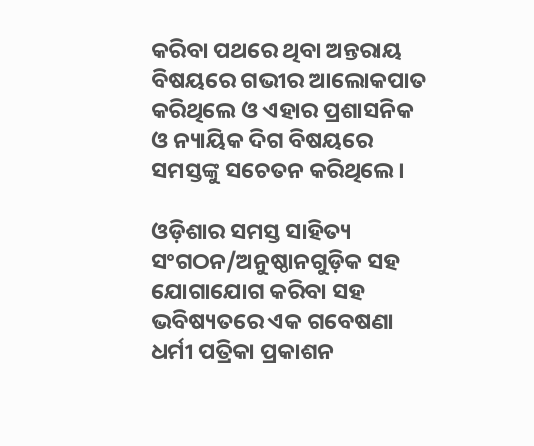କରିବା ପଥରେ ଥିବା ଅନ୍ତରାୟ ବିଷୟରେ ଗଭୀର ଆଲୋକପାତ କରିଥିଲେ ଓ ଏହାର ପ୍ରଶାସନିକ ଓ ନ୍ୟାୟିକ ଦିଗ ବିଷୟରେ ସମସ୍ତଙ୍କୁ ସଚେତନ କରିଥିଲେ।

ଓଡ଼ିଶାର ସମସ୍ତ ସାହିତ୍ୟ ସଂଗଠନ/ଅନୁଷ୍ଠାନଗୁଡ଼ିକ ସହ ଯୋଗାଯୋଗ କରିବା ସହ ଭବିଷ୍ୟତରେ ଏକ ଗବେଷଣା ଧର୍ମୀ ପତ୍ରିକା ପ୍ରକାଶନ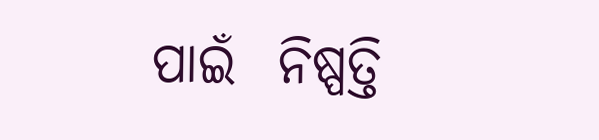ପାଇଁ  ନିଷ୍ପତ୍ତି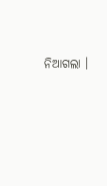ନିଆଗଲା ।